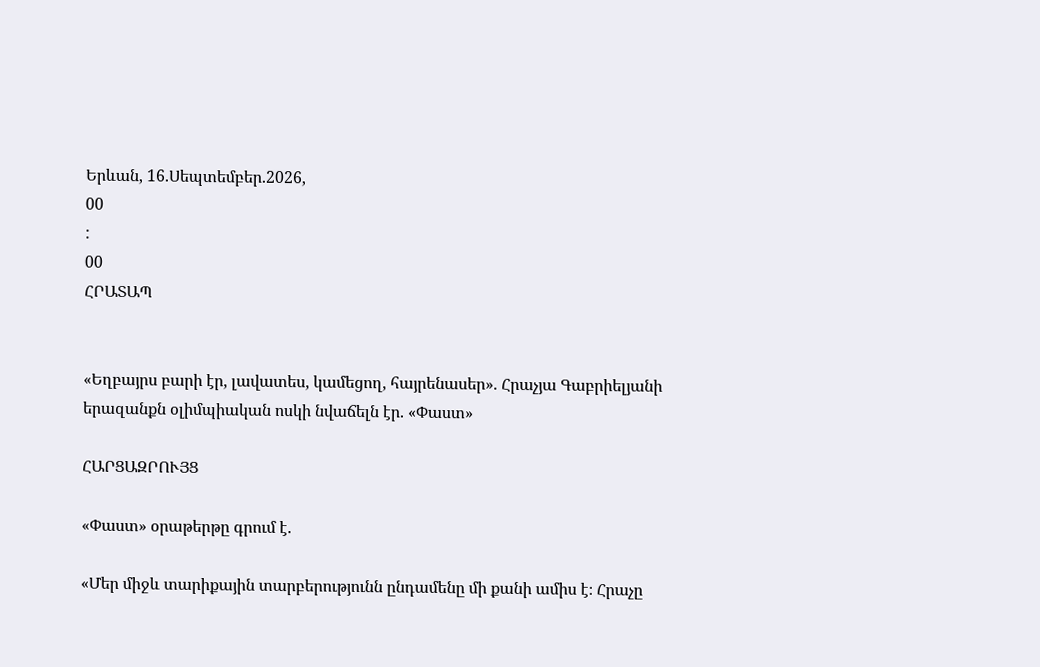Երևան, 16.Սեպտեմբեր.2026,
00
:
00
ՀՐԱՏԱՊ


«Եղբայրս բարի էր, լավատես, կամեցող, հայրենասեր». Հրաչյա Գաբրիելյանի երազանքն օլիմպիական ոսկի նվաճելն էր. «Փաստ»

ՀԱՐՑԱԶՐՈՒՅՑ

«Փաստ» օրաթերթը գրում է.

«Մեր միջև տարիքային տարբերությունն ընդամենը մի քանի ամիս է։ Հրաչը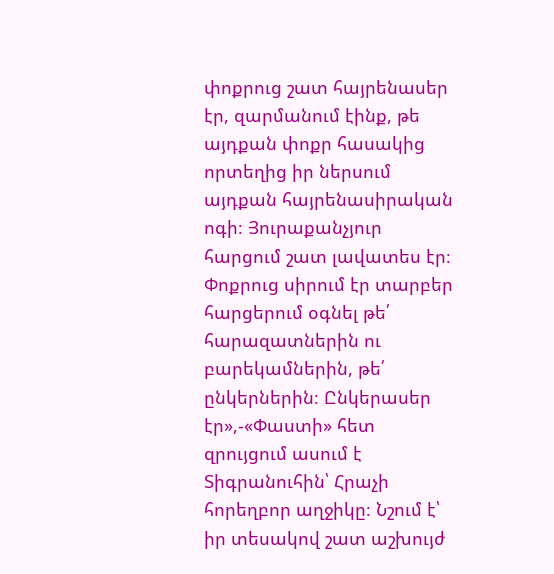փոքրուց շատ հայրենասեր էր, զարմանում էինք, թե այդքան փոքր հասակից որտեղից իր ներսում այդքան հայրենասիրական ոգի։ Յուրաքանչյուր հարցում շատ լավատես էր։ Փոքրուց սիրում էր տարբեր հարցերում օգնել թե՛ հարազատներին ու բարեկամներին, թե՛ ընկերներին։ Ընկերասեր էր»,-«Փաստի» հետ զրույցում ասում է Տիգրանուհին՝ Հրաչի հորեղբոր աղջիկը։ Նշում է՝ իր տեսակով շատ աշխույժ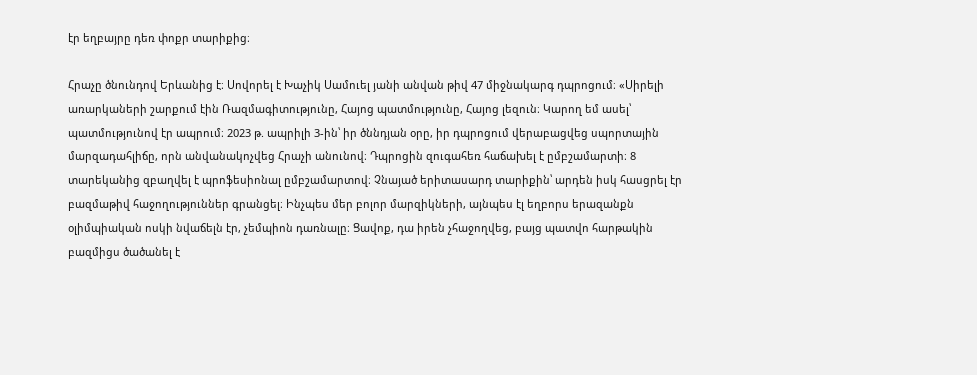էր եղբայրը դեռ փոքր տարիքից։

Հրաչը ծնունդով Երևանից է։ Սովորել է Խաչիկ Սամուել յանի անվան թիվ 47 միջնակարգ դպրոցում։ «Սիրելի առարկաների շարքում էին Ռազմագիտությունը, Հայոց պատմությունը, Հայոց լեզուն։ Կարող եմ ասել՝ պատմությունով էր ապրում։ 2023 թ. ապրիլի 3-ին՝ իր ծննդյան օրը, իր դպրոցում վերաբացվեց սպորտային մարզադահլիճը, որն անվանակոչվեց Հրաչի անունով։ Դպրոցին զուգահեռ հաճախել է ըմբշամարտի։ 8 տարեկանից զբաղվել է պրոֆեսիոնալ ըմբշամարտով։ Չնայած երիտասարդ տարիքին՝ արդեն իսկ հասցրել էր բազմաթիվ հաջողություններ գրանցել։ Ինչպես մեր բոլոր մարզիկների, այնպես էլ եղբորս երազանքն օլիմպիական ոսկի նվաճելն էր, չեմպիոն դառնալը։ Ցավոք, դա իրեն չհաջողվեց, բայց պատվո հարթակին բազմիցս ծածանել է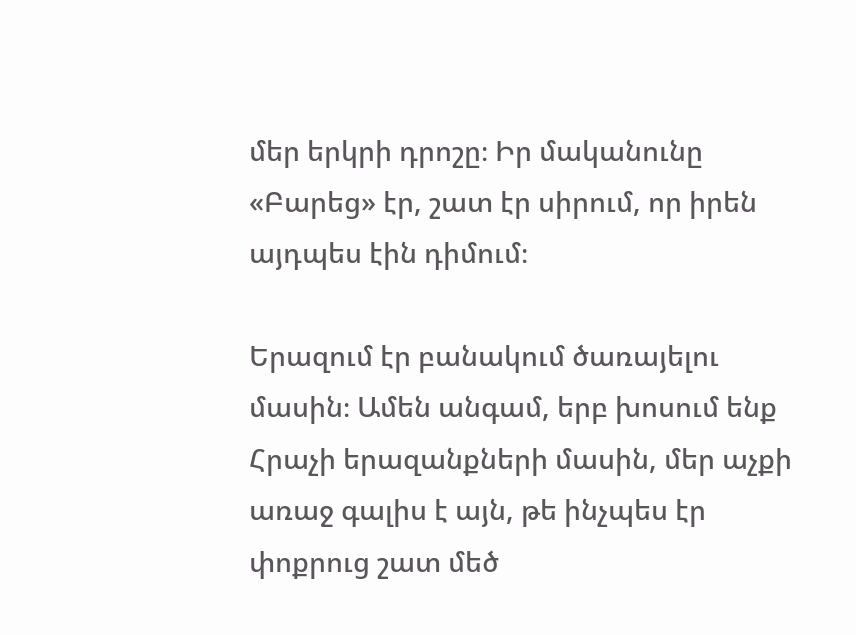մեր երկրի դրոշը։ Իր մականունը «Բարեց» էր, շատ էր սիրում, որ իրեն այդպես էին դիմում։

Երազում էր բանակում ծառայելու մասին։ Ամեն անգամ, երբ խոսում ենք Հրաչի երազանքների մասին, մեր աչքի առաջ գալիս է այն, թե ինչպես էր փոքրուց շատ մեծ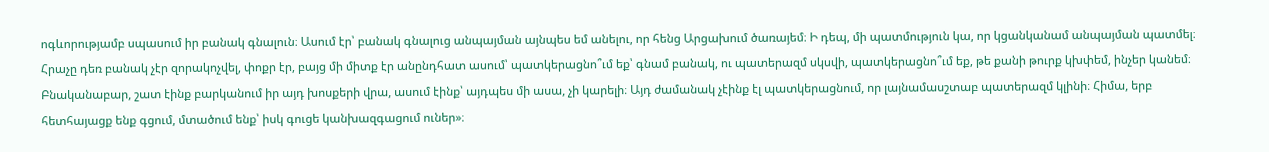ոգևորությամբ սպասում իր բանակ գնալուն։ Ասում էր՝ բանակ գնալուց անպայման այնպես եմ անելու, որ հենց Արցախում ծառայեմ։ Ի դեպ, մի պատմություն կա, որ կցանկանամ անպայման պատմել։ Հրաչը դեռ բանակ չէր զորակոչվել, փոքր էր, բայց մի միտք էր անընդհատ ասում՝ պատկերացնո՞ւմ եք՝ գնամ բանակ, ու պատերազմ սկսվի, պատկերացնո՞ւմ եք, թե քանի թուրք կխփեմ, ինչեր կանեմ։ Բնականաբար, շատ էինք բարկանում իր այդ խոսքերի վրա, ասում էինք՝ այդպես մի ասա, չի կարելի։ Այդ ժամանակ չէինք էլ պատկերացնում, որ լայնամասշտաբ պատերազմ կլինի։ Հիմա, երբ հետհայացք ենք գցում, մտածում ենք՝ իսկ գուցե կանխազգացում ուներ»։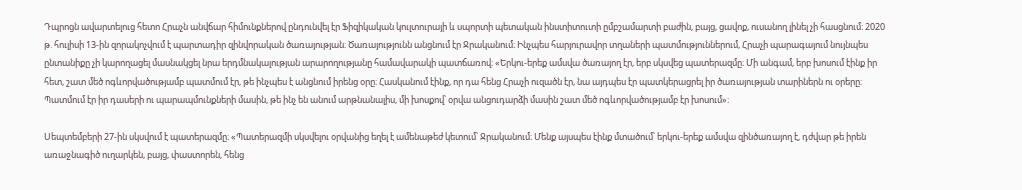Դպրոցն ավարտելուց հետո Հրաչն անվճար հիմունքներով ընդունվել էր Ֆիզիկական կուլտուրայի և սպորտի պետական ինստիտուտի ըմբշամարտի բաժին, բայց, ցավոք, ուսանող լինել չի հասցնում։ 2020 թ. հուլիսի 13-ին զորակոչվում է պարտադիր զինվորական ծառայության։ Ծառայությունն անցնում էր Ջրականում։ Ինչպես հարյուրավոր տղաների պատմություններում, Հրաչի պարագայում նույնպես ընտանիքը չի կարողացել մասնակցել նրա երդմնակալության արարողությանը համավարակի պատճառով։ «Երկու-երեք ամսվա ծառայող էր, երբ սկսվեց պատերազմը։ Մի անգամ, երբ խոսում էինք իր հետ, շատ մեծ ոգևորվածությամբ պատմում էր, թե ինչպես է անցնում իրենց օրը։ Հասկանում էինք, որ դա հենց Հրաչի ուզածն էր, նա այդպես էր պատկերացրել իր ծառայության տարիներն ու օրերը։ Պատմում էր իր դասերի ու պարապմունքների մասին, թե ինչ են անում արթնանալիս, մի խոսքով՝ օրվա անցուդարձի մասին շատ մեծ ոգևորվածությամբ էր խոսում»։

Սեպտեմբերի 27-ին սկսվում է պատերազմը։ «Պատերազմի սկսվելու օրվանից եղել է ամենաթեժ կետում՝ Ջրականում։ Մենք այսպես էինք մտածում՝ երկու-երեք ամսվա զինծառայող է, դժվար թե իրեն առաջնագիծ ուղարկեն, բայց, փաստորեն, հենց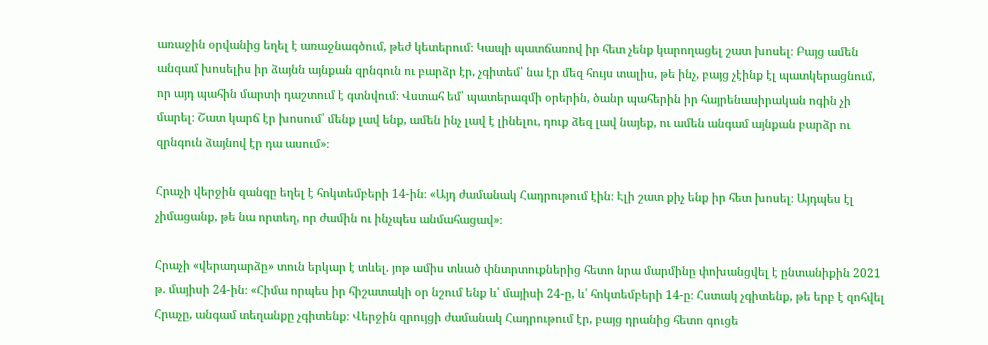առաջին օրվանից եղել է առաջնագծում, թեժ կետերում։ Կապի պատճառով իր հետ չենք կարողացել շատ խոսել։ Բայց ամեն անգամ խոսելիս իր ձայնն այնքան զրնգուն ու բարձր էր, չգիտեմ՝ նա էր մեզ հույս տալիս, թե ինչ, բայց չէինք էլ պատկերացնում, որ այդ պահին մարտի դաշտում է գտնվում։ Վստահ եմ՝ պատերազմի օրերին, ծանր պահերին իր հայրենասիրական ոգին չի մարել։ Շատ կարճ էր խոսում՝ մենք լավ ենք, ամեն ինչ լավ է լինելու, դուք ձեզ լավ նայեք, ու ամեն անգամ այնքան բարձր ու զրնգուն ձայնով էր դա ասում»։

Հրաչի վերջին զանգը եղել է հոկտեմբերի 14-ին։ «Այդ ժամանակ Հադրութում էին։ Էլի շատ քիչ ենք իր հետ խոսել։ Այդպես էլ չիմացանք, թե նա որտեղ, որ ժամին ու ինչպես անմահացավ»։

Հրաչի «վերադարձը» տուն երկար է տևել. յոթ ամիս տևած փնտրտուքներից հետո նրա մարմինը փոխանցվել է ընտանիքին 2021 թ. մայիսի 24-ին։ «Հիմա որպես իր հիշատակի օր նշում ենք և՛ մայիսի 24-ը, և՛ հոկտեմբերի 14-ը։ Հստակ չգիտենք, թե երբ է զոհվել Հրաչը, անգամ տեղանքը չգիտենք։ Վերջին զրույցի ժամանակ Հադրութում էր, բայց դրանից հետո գուցե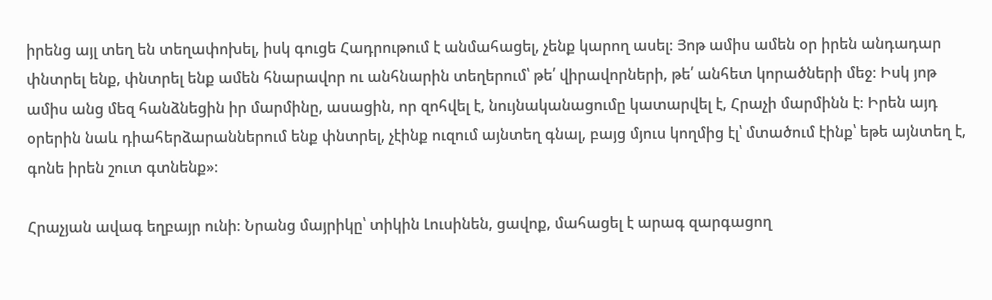իրենց այլ տեղ են տեղափոխել, իսկ գուցե Հադրութում է անմահացել, չենք կարող ասել։ Յոթ ամիս ամեն օր իրեն անդադար փնտրել ենք, փնտրել ենք ամեն հնարավոր ու անհնարին տեղերում՝ թե՛ վիրավորների, թե՛ անհետ կորածների մեջ։ Իսկ յոթ ամիս անց մեզ հանձնեցին իր մարմինը, ասացին, որ զոհվել է, նույնականացումը կատարվել է, Հրաչի մարմինն է։ Իրեն այդ օրերին նաև դիահերձարաններում ենք փնտրել, չէինք ուզում այնտեղ գնալ, բայց մյուս կողմից էլ՝ մտածում էինք՝ եթե այնտեղ է, գոնե իրեն շուտ գտնենք»։

Հրաչյան ավագ եղբայր ունի։ Նրանց մայրիկը՝ տիկին Լուսինեն, ցավոք, մահացել է արագ զարգացող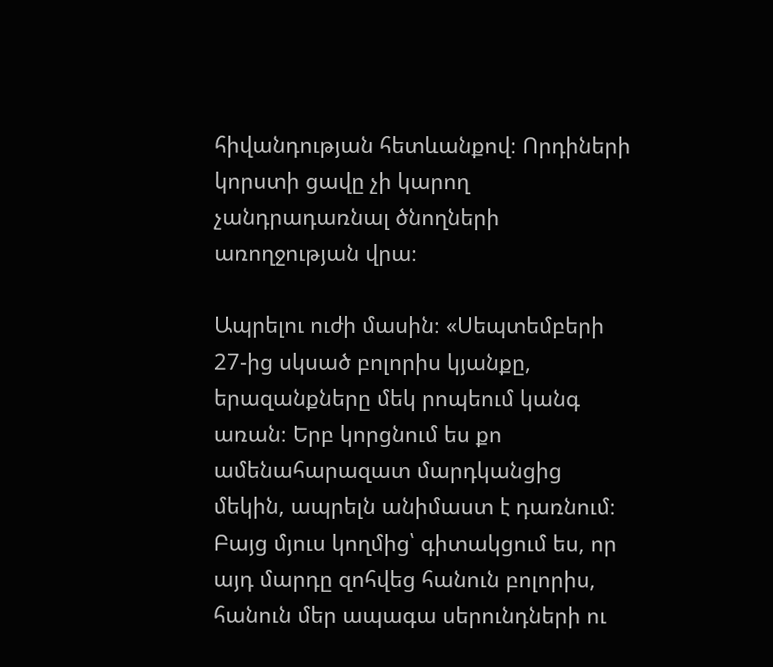հիվանդության հետևանքով։ Որդիների կորստի ցավը չի կարող չանդրադառնալ ծնողների առողջության վրա։

Ապրելու ուժի մասին։ «Սեպտեմբերի 27-ից սկսած բոլորիս կյանքը, երազանքները մեկ րոպեում կանգ առան։ Երբ կորցնում ես քո ամենահարազատ մարդկանցից մեկին, ապրելն անիմաստ է դառնում։ Բայց մյուս կողմից՝ գիտակցում ես, որ այդ մարդը զոհվեց հանուն բոլորիս, հանուն մեր ապագա սերունդների ու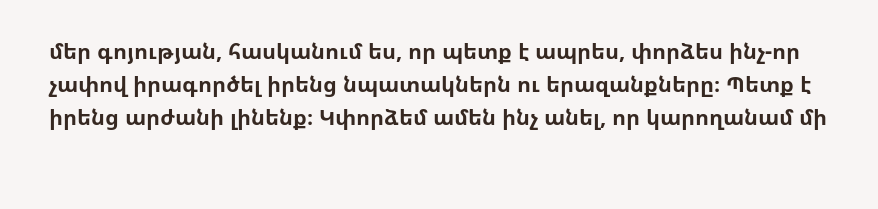մեր գոյության, հասկանում ես, որ պետք է ապրես, փորձես ինչ-որ չափով իրագործել իրենց նպատակներն ու երազանքները։ Պետք է իրենց արժանի լինենք։ Կփորձեմ ամեն ինչ անել, որ կարողանամ մի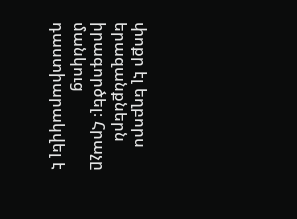փոքր էլ եղբորս երազանքներն իրագործել։ Հրաչը մանկուց դաստիարակվել է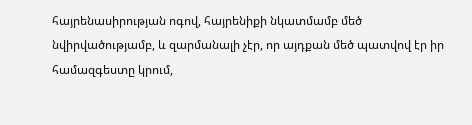հայրենասիրության ոգով, հայրենիքի նկատմամբ մեծ նվիրվածությամբ, և զարմանալի չէր, որ այդքան մեծ պատվով էր իր համազգեստը կրում,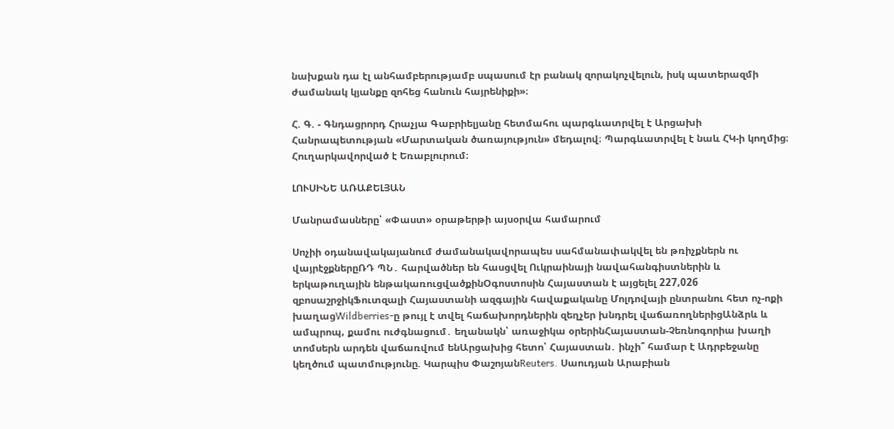նախքան դա էլ անհամբերությամբ սպասում էր բանակ զորակոչվելուն, իսկ պատերազմի ժամանակ կյանքը զոհեց հանուն հայրենիքի»։

Հ. Գ. - Գնդացրորդ Հրաչյա Գաբրիելյանը հետմահու պարգևատրվել է Արցախի Հանրապետության «Մարտական ծառայություն» մեդալով։ Պարգևատրվել է նաև ՀԿ-ի կողմից։ Հուղարկավորված է Եռաբլուրում։

ԼՈՒՍԻՆԵ ԱՌԱՔԵԼՅԱՆ

Մանրամասները՝ «Փաստ» օրաթերթի այսօրվա համարում

Սոչիի օդանավակայանում ժամանակավորապես սահմանափակվել են թռիչքներն ու վայրէջքներըՌԴ ՊՆ․ հարվածներ են հասցվել Ուկրաինայի նավահանգիստներին և երկաթուղային ենթակառուցվածքինՕգոստոսին Հայաստան է այցելել 227,026 զբոսաշրջիկՖուտզալի Հայաստանի ազգային հավաքականը Մոլդովայի ընտրանու հետ ոչ-ոքի խաղացWildberries-ը թույլ է տվել հաճախորդներին զեղչեր խնդրել վաճառողներիցԱնձրև և ամպրոպ, քամու ուժգնացում․ եղանակն՝ առաջիկա օրերինՀայաստան-Չեռնոգորիա խաղի տոմսերն արդեն վաճառվում ենԱրցախից հետո՝ Հայաստան․ ինչի՞ համար է Ադրբեջանը կեղծում պատմությունը. Կարպիս ՓաշոյանReuters․ Սաուդյան Արաբիան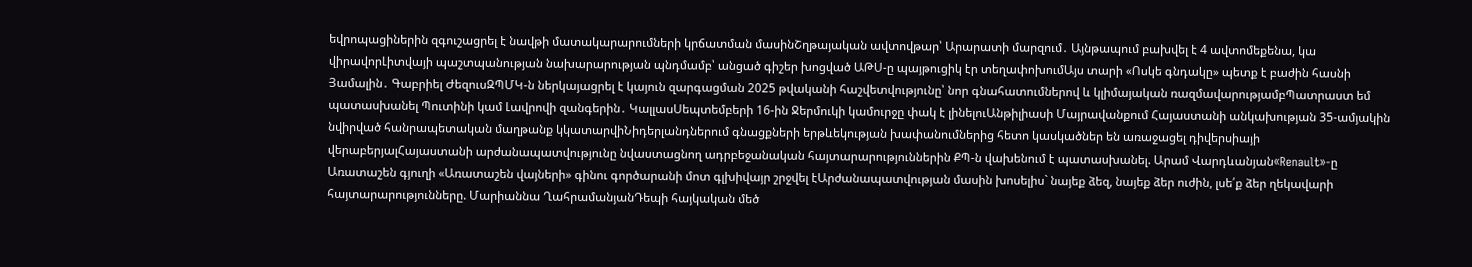եվրոպացիներին զգուշացրել է նավթի մատակարարումների կրճատման մասինՇղթայական ավտովթար՝ Արարատի մարզում․ Այնթապում բախվել է 4 ավտոմեքենա, կա վիրավորԼիտվայի պաշտպանության նախարարության պնդմամբ՝ անցած գիշեր խոցված ԱԹՍ-ը պայթուցիկ էր տեղափոխումԱյս տարի «Ոսկե գնդակը» պետք է բաժին հասնի Յամալին․ Գաբրիել ԺեզուսԶՊՄԿ-ն ներկայացրել է կայուն զարգացման 2025 թվականի հաշվետվությունը՝ նոր գնահատումներով և կլիմայական ռազմավարությամբՊատրաստ եմ պատասխանել Պուտինի կամ Լավրովի զանգերին․ ԿալլասՍեպտեմբերի 16-ին Ջերմուկի կամուրջը փակ է լինելուԱնթիլիասի Մայրավանքում Հայաստանի անկախության 35-ամյակին նվիրված հանրապետական մաղթանք կկատարվիՆիդերլանդներում գնացքների երթևեկության խափանումներից հետո կասկածներ են առաջացել դիվերսիայի վերաբերյալՀայաստանի արժանապատվությունը նվաստացնող ադրբեջանական հայտարարություններին ՔՊ-ն վախենում է պատասխանել. Արամ Վարդևանյան«Renault»-ը Առատաշեն գյուղի «Առատաշեն վայների» գինու գործարանի մոտ գլխիվայր շրջվել էԱրժանապատվության մասին խոսելիս` նայեք ձեզ, նայեք ձեր ուժին, լսե՛ք ձեր ղեկավարի հայտարարությունները. Մարիաննա ՂահրամանյանԴեպի հայկական մեծ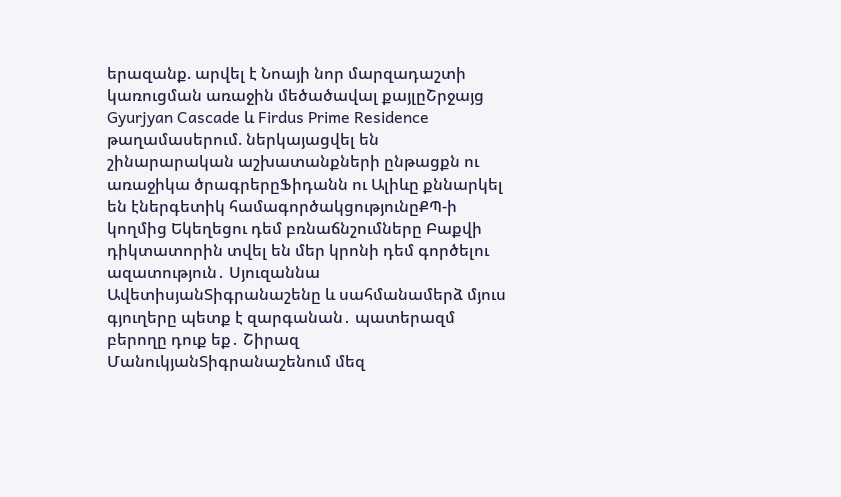երազանք. արվել է Նոայի նոր մարզադաշտի կառուցման առաջին մեծածավալ քայլըՇրջայց Gyurjyan Cascade և Firdus Prime Residence թաղամասերում. ներկայացվել են շինարարական աշխատանքների ընթացքն ու առաջիկա ծրագրերըՖիդանն ու Ալիևը քննարկել են էներգետիկ համագործակցությունըՔՊ-ի կողմից Եկեղեցու դեմ բռնաճնշումները Բաքվի դիկտատորին տվել են մեր կրոնի դեմ գործելու ազատություն․ Սյուզաննա ԱվետիսյանՏիգրանաշենը և սահմանամերձ մյուս գյուղերը պետք է զարգանան․ պատերազմ բերողը դուք եք․ Շիրազ ՄանուկյանՏիգրանաշենում մեզ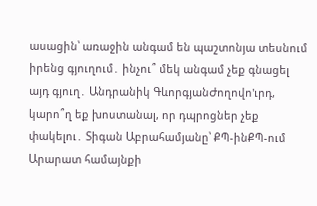ասացին՝ առաջին անգամ են պաշտոնյա տեսնում իրենց գյուղում․ ինչու՞ մեկ անգամ չեք գնացել այդ գյուղ․ Անդրանիկ ԳևորգյանԺողովո'ւրդ, կարո՞ղ եք խոստանալ, որ դպրոցներ չեք փակելու․ Տիգան Աբրահամյանը՝ ՔՊ-ինՔՊ-ում Արարատ համայնքի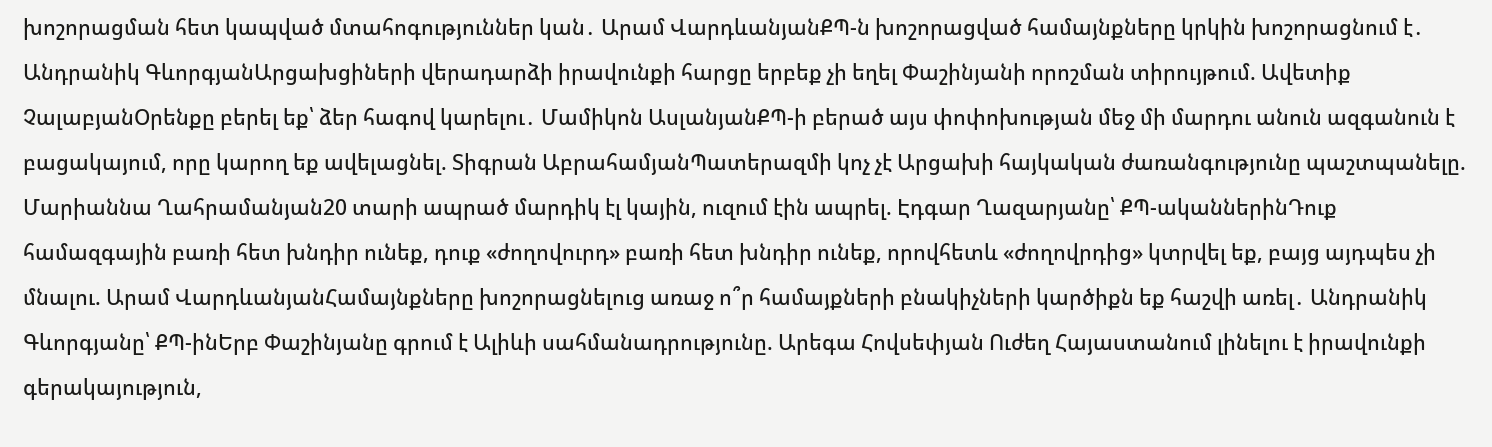խոշորացման հետ կապված մտահոգություններ կան․ Արամ ՎարդևանյանՔՊ-ն խոշորացված համայնքները կրկին խոշորացնում է․ Անդրանիկ ԳևորգյանԱրցախցիների վերադարձի իրավունքի հարցը երբեք չի եղել Փաշինյանի որոշման տիրույթում. Ավետիք ՉալաբյանՕրենքը բերել եք՝ ձեր հագով կարելու․ Մամիկոն ԱսլանյանՔՊ-ի բերած այս փոփոխության մեջ մի մարդու անուն ազգանուն է բացակայում, որը կարող եք ավելացնել. Տիգրան ԱբրահամյանՊատերազմի կոչ չէ Արցախի հայկական ժառանգությունը պաշտպանելը. Մարիաննա Ղահրամանյան20 տարի ապրած մարդիկ էլ կային, ուզում էին ապրել. Էդգար Ղազարյանը՝ ՔՊ-ականներինԴուք համազգային բառի հետ խնդիր ունեք, դուք «ժողովուրդ» բառի հետ խնդիր ունեք, որովհետև «ժողովրդից» կտրվել եք, բայց այդպես չի մնալու. Արամ ՎարդևանյանՀամայնքները խոշորացնելուց առաջ ո՞ր համայքների բնակիչների կարծիքն եք հաշվի առել․ Անդրանիկ Գևորգյանը՝ ՔՊ-ինԵրբ Փաշինյանը գրում է Ալիևի սահմանադրությունը. Արեգա Հովսեփյան Ուժեղ Հայաստանում լինելու է իրավունքի գերակայություն,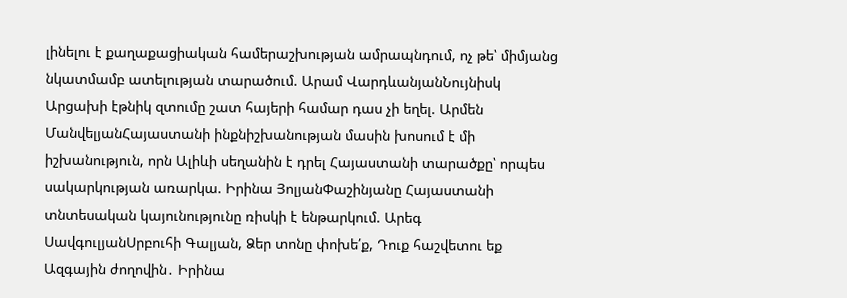լինելու է քաղաքացիական համերաշխության ամրապնդում, ոչ թե՝ միմյանց նկատմամբ ատելության տարածում. Արամ ՎարդևանյանՆույնիսկ Արցախի էթնիկ զտումը շատ հայերի համար դաս չի եղել. Արմեն ՄանվելյանՀայաստանի ինքնիշխանության մասին խոսում է մի իշխանություն, որն Ալիևի սեղանին է դրել Հայաստանի տարածքը՝ որպես սակարկության առարկա. Իրինա ՅոլյանՓաշինյանը Հայաստանի տնտեսական կայունությունը ռիսկի է ենթարկում. Արեգ ՍավգուլյանՍրբուհի Գալյան, Ձեր տոնը փոխե՛ք, Դուք հաշվետու եք Ազգային ժողովին․ Իրինա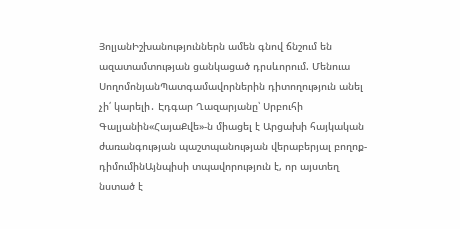ՅոլյանԻշխանություններն ամեն գնով ճնշում են ազատամտության ցանկացած դրսևորում. Մենուա ՍողոմոնյանՊատգամավորներին դիտողություն անել չի՛ կարելի․ Էդգար Ղազարյանը՝ Սրբուհի Գալյանին«ՀայաՔվե»-ն միացել է Արցախի հայկական ժառանգության պաշտպանության վերաբերյալ բողոք-դիմումինԱյնպիսի տպավորություն է, որ այստեղ նստած է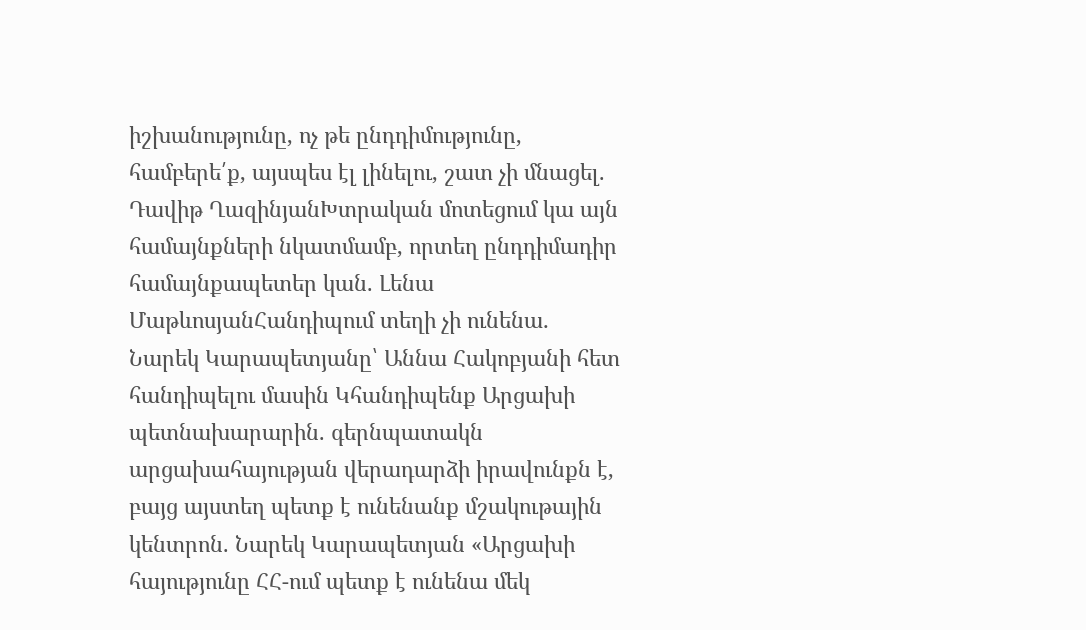իշխանությունը, ոչ թե ընդդիմությունը, համբերե՛ք, այսպես էլ լինելու, շատ չի մնացել. Դավիթ ՂազինյանԽտրական մոտեցում կա այն համայնքների նկատմամբ, որտեղ ընդդիմադիր համայնքապետեր կան. Լենա ՄաթևոսյանՀանդիպում տեղի չի ունենա․ Նարեկ Կարապետյանը՝ Աննա Հակոբյանի հետ հանդիպելու մասին Կհանդիպենք Արցախի պետնախարարին. գերնպատակն արցախահայության վերադարձի իրավունքն է, բայց այստեղ պետք է ունենանք մշակութային կենտրոն. Նարեկ Կարապետյան «Արցախի հայությունը ՀՀ-ում պետք է ունենա մեկ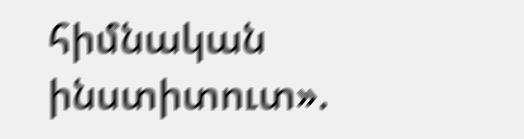հիմնական ինստիտուտ».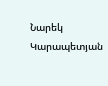Նարեկ Կարապետյան